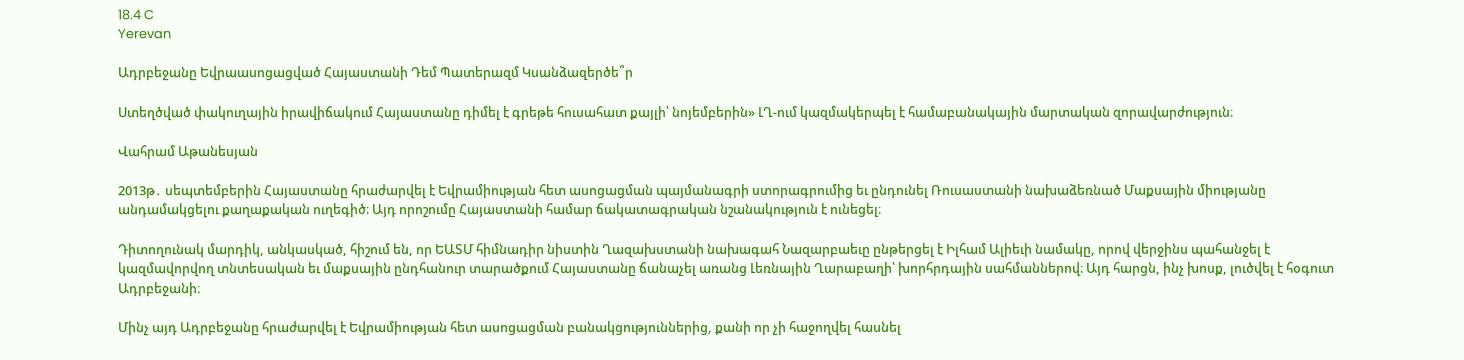18.4 C
Yerevan

Ադրբեջանը Եվրաասոցացված Հայաստանի Դեմ Պատերազմ Կսանձազերծե՞ր

Ստեղծված փակուղային իրավիճակում Հայաստանը դիմել է գրեթե հուսահատ քայլի՝ նոյեմբերին» ԼՂ-ում կազմակերպել է համաբանակային մարտական զորավարժություն։

Վահրամ Աթանեսյան

2013թ․ սեպտեմբերին Հայաստանը հրաժարվել է Եվրամիության հետ ասոցացման պայմանագրի ստորագրումից եւ ընդունել Ռուսաստանի նախաձեռնած Մաքսային միությանը անդամակցելու քաղաքական ուղեգիծ։ Այդ որոշումը Հայաստանի համար ճակատագրական նշանակություն է ունեցել։

Դիտողունակ մարդիկ, անկասկած, հիշում են, որ ԵԱՏՄ հիմնադիր նիստին Ղազախստանի նախագահ Նազարբաեւը ընթերցել է Իլհամ Ալիեւի նամակը, որով վերջինս պահանջել է կազմավորվող տնտեսական եւ մաքսային ընդհանուր տարածքում Հայաստանը ճանաչել առանց Լեռնային Ղարաբաղի՝ խորհրդային սահմաններով։ Այդ հարցն, ինչ խոսք, լուծվել է հօգուտ Ադրբեջանի։

Մինչ այդ Ադրբեջանը հրաժարվել է Եվրամիության հետ ասոցացման բանակցություններից, քանի որ չի հաջողվել հասնել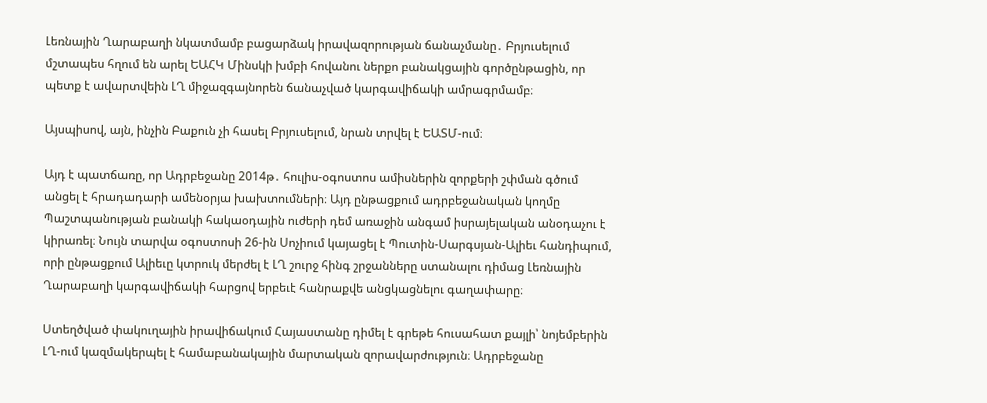Լեռնային Ղարաբաղի նկատմամբ բացարձակ իրավազորության ճանաչմանը․ Բրյուսելում մշտապես հղում են արել ԵԱՀԿ Մինսկի խմբի հովանու ներքո բանակցային գործընթացին, որ պետք է ավարտվեին ԼՂ միջազգայնորեն ճանաչված կարգավիճակի ամրագրմամբ։

Այսպիսով, այն, ինչին Բաքուն չի հասել Բրյուսելում, նրան տրվել է ԵԱՏՄ-ում։

Այդ է պատճառը, որ Ադրբեջանը 2014թ․ հուլիս-օգոստոս ամիսներին զորքերի շփման գծում անցել է հրադադարի ամենօրյա խախտումների։ Այդ ընթացքում ադրբեջանական կողմը Պաշտպանության բանակի հակաօդային ուժերի դեմ առաջին անգամ իսրայելական անօդաչու է կիրառել։ Նույն տարվա օգոստոսի 26-ին Սոչիում կայացել է Պուտին-Սարգսյան-Ալիեւ հանդիպում, որի ընթացքում Ալիեւը կտրուկ մերժել է ԼՂ շուրջ հինգ շրջանները ստանալու դիմաց Լեռնային Ղարաբաղի կարգավիճակի հարցով երբեւէ հանրաքվե անցկացնելու գաղափարը։

Ստեղծված փակուղային իրավիճակում Հայաստանը դիմել է գրեթե հուսահատ քայլի՝ նոյեմբերին ԼՂ-ում կազմակերպել է համաբանակային մարտական զորավարժություն։ Ադրբեջանը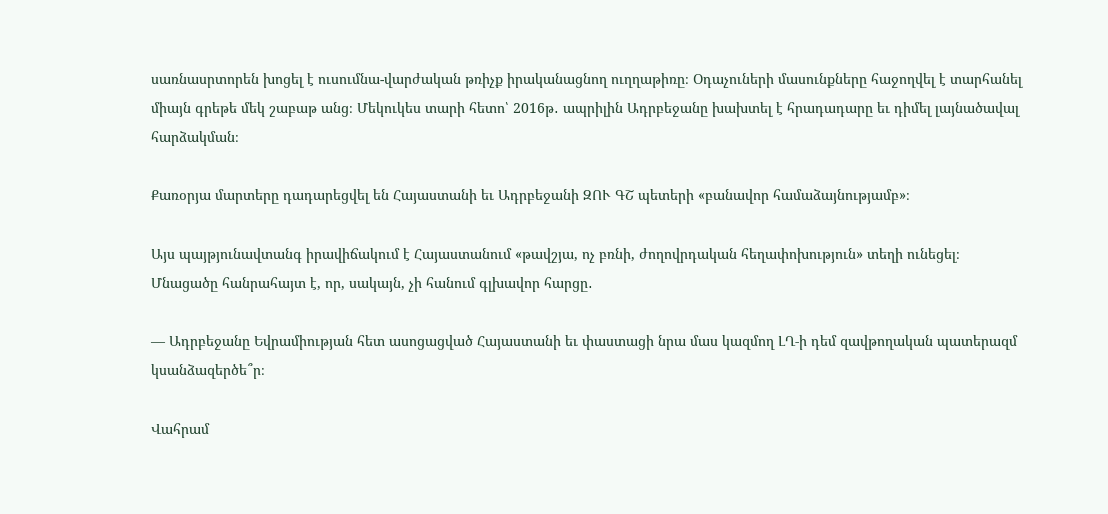սառնասրտորեն խոցել է ուսումնա-վարժական թռիչք իրականացնող ուղղաթիռը։ Օդաչուների մասունքները հաջողվել է տարհանել միայն գրեթե մեկ շաբաթ անց։ Մեկուկես տարի հետո՝ 2016թ․ ապրիլին Ադրբեջանը խախտել է հրադադարը եւ դիմել լայնածավալ հարձակման։

Քառօրյա մարտերը դադարեցվել են Հայաստանի եւ Ադրբեջանի ԶՈՒ ԳՇ պետերի «բանավոր համաձայնությամբ»։

Այս պայթյունավտանգ իրավիճակում է Հայաստանում «թավշյա, ոչ բռնի, ժողովրդական հեղափոխություն» տեղի ունեցել։ Մնացածը հանրահայտ է, որ, սակայն, չի հանում գլխավոր հարցը․

— Ադրբեջանը Եվրամիության հետ ասոցացված Հայաստանի եւ փաստացի նրա մաս կազմող ԼՂ‑ի դեմ զավթողական պատերազմ կսանձազերծե՞ր։

Վահրամ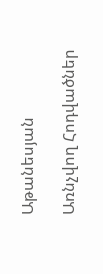Աթանեսյան

Առնչվող Հոդվածներ